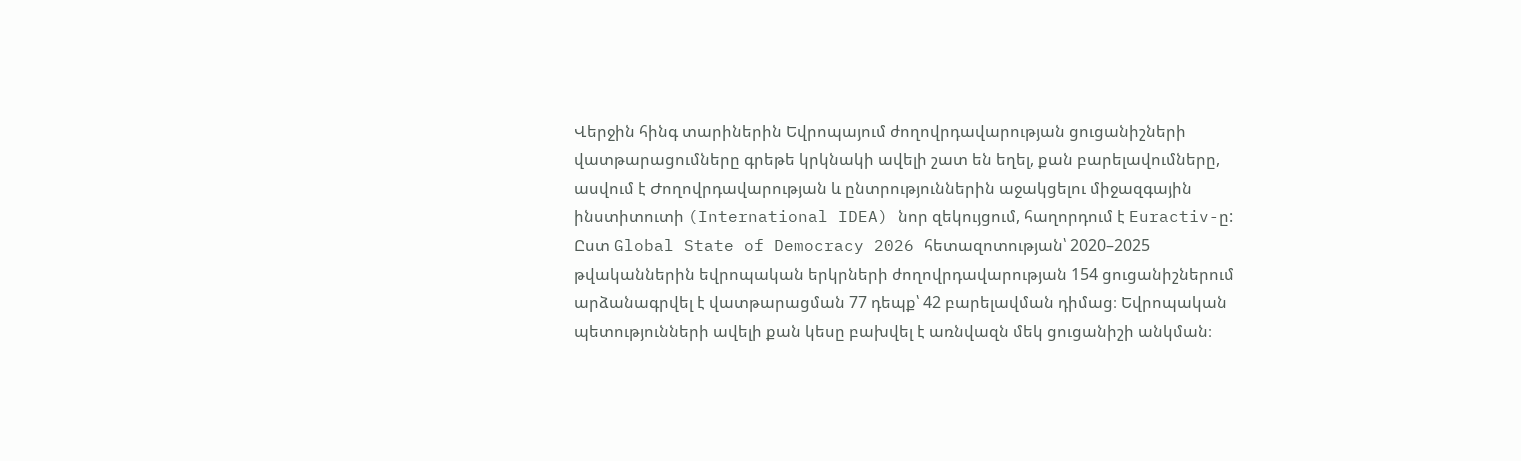Վերջին հինգ տարիներին Եվրոպայում ժողովրդավարության ցուցանիշների վատթարացումները գրեթե կրկնակի ավելի շատ են եղել, քան բարելավումները, ասվում է Ժողովրդավարության և ընտրություններին աջակցելու միջազգային ինստիտուտի (International IDEA) նոր զեկույցում, հաղորդում է Euractiv-ը:
Ըստ Global State of Democracy 2026 հետազոտության՝ 2020–2025 թվականներին եվրոպական երկրների ժողովրդավարության 154 ցուցանիշներում արձանագրվել է վատթարացման 77 դեպք՝ 42 բարելավման դիմաց։ Եվրոպական պետությունների ավելի քան կեսը բախվել է առնվազն մեկ ցուցանիշի անկման։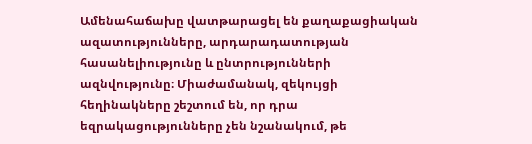Ամենահաճախը վատթարացել են քաղաքացիական ազատությունները, արդարադատության հասանելիությունը և ընտրությունների ազնվությունը։ Միաժամանակ, զեկույցի հեղինակները շեշտում են, որ դրա եզրակացությունները չեն նշանակում, թե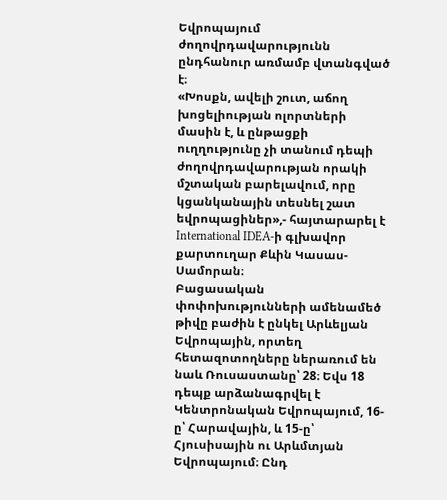Եվրոպայում ժողովրդավարությունն ընդհանուր առմամբ վտանգված է։
«Խոսքն, ավելի շուտ, աճող խոցելիության ոլորտների մասին է, և ընթացքի ուղղությունը չի տանում դեպի ժողովրդավարության որակի մշտական բարելավում, որը կցանկանային տեսնել շատ եվրոպացիներ»,- հայտարարել է International IDEA-ի գլխավոր քարտուղար Քևին Կասաս-Սամորան։
Բացասական փոփոխությունների ամենամեծ թիվը բաժին է ընկել Արևելյան Եվրոպային, որտեղ հետազոտողները ներառում են նաև Ռուսաստանը՝ 28։ Եվս 18 դեպք արձանագրվել է Կենտրոնական Եվրոպայում, 16-ը՝ Հարավային, և 15-ը՝ Հյուսիսային ու Արևմտյան Եվրոպայում։ Ընդ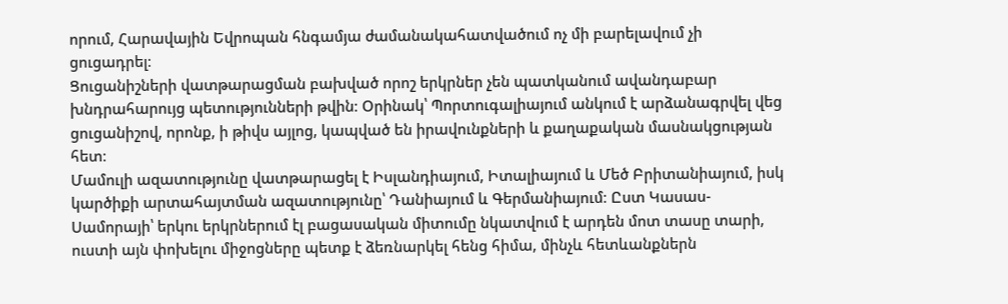որում, Հարավային Եվրոպան հնգամյա ժամանակահատվածում ոչ մի բարելավում չի ցուցադրել։
Ցուցանիշների վատթարացման բախված որոշ երկրներ չեն պատկանում ավանդաբար խնդրահարույց պետությունների թվին։ Օրինակ՝ Պորտուգալիայում անկում է արձանագրվել վեց ցուցանիշով, որոնք, ի թիվս այլոց, կապված են իրավունքների և քաղաքական մասնակցության հետ։
Մամուլի ազատությունը վատթարացել է Իսլանդիայում, Իտալիայում և Մեծ Բրիտանիայում, իսկ կարծիքի արտահայտման ազատությունը՝ Դանիայում և Գերմանիայում։ Ըստ Կասաս-Սամորայի՝ երկու երկրներում էլ բացասական միտումը նկատվում է արդեն մոտ տասը տարի, ուստի այն փոխելու միջոցները պետք է ձեռնարկել հենց հիմա, մինչև հետևանքներն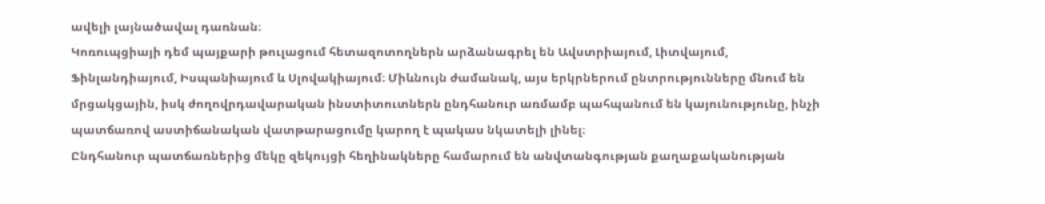ավելի լայնածավալ դառնան։
Կոռուպցիայի դեմ պայքարի թուլացում հետազոտողներն արձանագրել են Ավստրիայում, Լիտվայում, Ֆինլանդիայում, Իսպանիայում և Սլովակիայում։ Միևնույն ժամանակ, այս երկրներում ընտրությունները մնում են մրցակցային, իսկ ժողովրդավարական ինստիտուտներն ընդհանուր առմամբ պահպանում են կայունությունը, ինչի պատճառով աստիճանական վատթարացումը կարող է պակաս նկատելի լինել։
Ընդհանուր պատճառներից մեկը զեկույցի հեղինակները համարում են անվտանգության քաղաքականության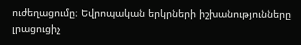ուժեղացումը։ Եվրոպական երկրների իշխանությունները լրացուցիչ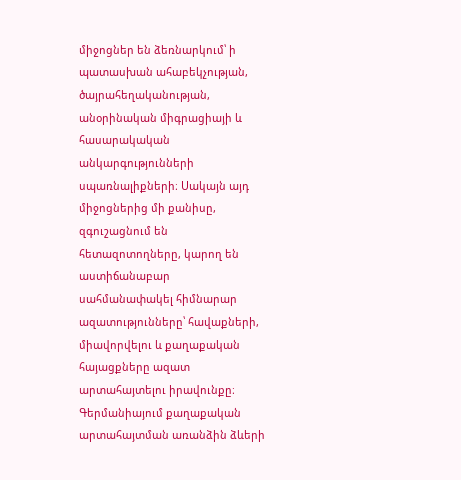միջոցներ են ձեռնարկում՝ ի պատասխան ահաբեկչության, ծայրահեղականության, անօրինական միգրացիայի և հասարակական անկարգությունների սպառնալիքների։ Սակայն այդ միջոցներից մի քանիսը, զգուշացնում են հետազոտողները, կարող են աստիճանաբար սահմանափակել հիմնարար ազատությունները՝ հավաքների, միավորվելու և քաղաքական հայացքները ազատ արտահայտելու իրավունքը։
Գերմանիայում քաղաքական արտահայտման առանձին ձևերի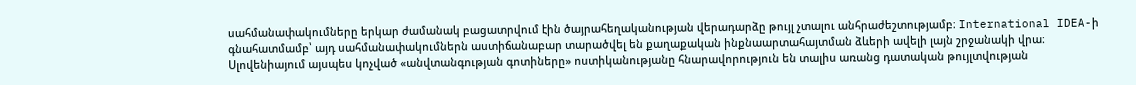սահմանափակումները երկար ժամանակ բացատրվում էին ծայրահեղականության վերադարձը թույլ չտալու անհրաժեշտությամբ։ International IDEA-ի գնահատմամբ՝ այդ սահմանափակումներն աստիճանաբար տարածվել են քաղաքական ինքնաարտահայտման ձևերի ավելի լայն շրջանակի վրա։ Սլովենիայում այսպես կոչված «անվտանգության գոտիները» ոստիկանությանը հնարավորություն են տալիս առանց դատական թույլտվության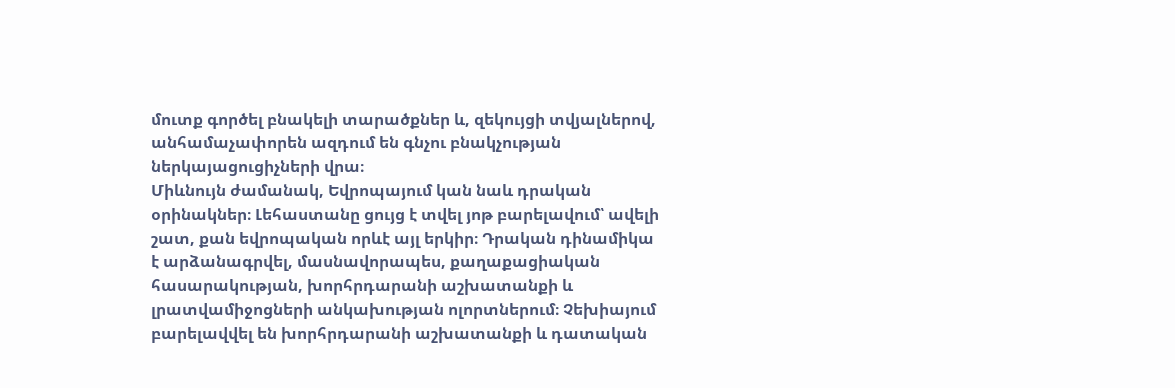մուտք գործել բնակելի տարածքներ և, զեկույցի տվյալներով, անհամաչափորեն ազդում են գնչու բնակչության ներկայացուցիչների վրա։
Միևնույն ժամանակ, Եվրոպայում կան նաև դրական օրինակներ։ Լեհաստանը ցույց է տվել յոթ բարելավում՝ ավելի շատ, քան եվրոպական որևէ այլ երկիր։ Դրական դինամիկա է արձանագրվել, մասնավորապես, քաղաքացիական հասարակության, խորհրդարանի աշխատանքի և լրատվամիջոցների անկախության ոլորտներում։ Չեխիայում բարելավվել են խորհրդարանի աշխատանքի և դատական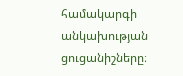համակարգի անկախության ցուցանիշները։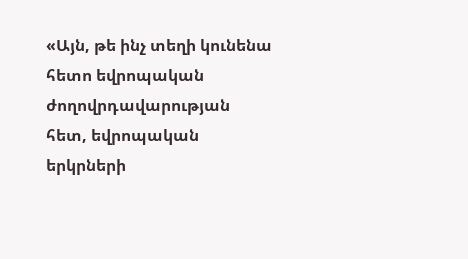«Այն, թե ինչ տեղի կունենա հետո եվրոպական ժողովրդավարության հետ, եվրոպական երկրների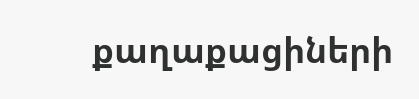քաղաքացիների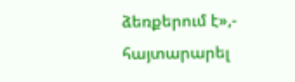ձեռքերում է»,- հայտարարել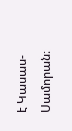է Կասաս-Սամորան։